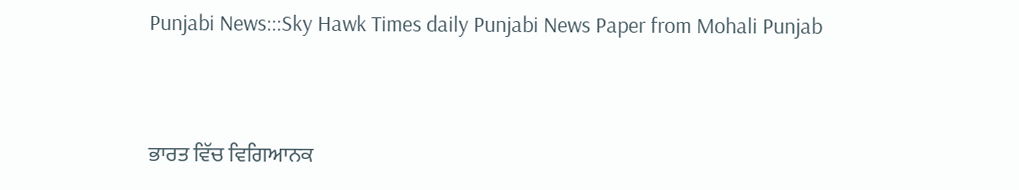Punjabi News:::Sky Hawk Times daily Punjabi News Paper from Mohali Punjab


ਭਾਰਤ ਵਿੱਚ ਵਿਗਿਆਨਕ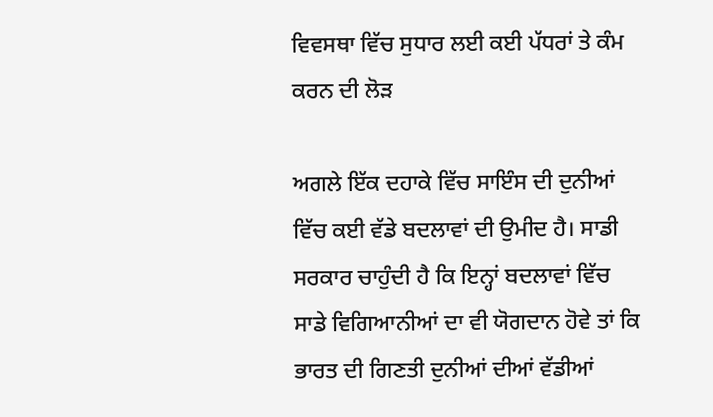ਵਿਵਸਥਾ ਵਿੱਚ ਸੁਧਾਰ ਲਈ ਕਈ ਪੱਧਰਾਂ ਤੇ ਕੰਮ ਕਰਨ ਦੀ ਲੋੜ

ਅਗਲੇ ਇੱਕ ਦਹਾਕੇ ਵਿੱਚ ਸਾਇੰਸ ਦੀ ਦੁਨੀਆਂ ਵਿੱਚ ਕਈ ਵੱਡੇ ਬਦਲਾਵਾਂ ਦੀ ਉਮੀਦ ਹੈ। ਸਾਡੀ ਸਰਕਾਰ ਚਾਹੁੰਦੀ ਹੈ ਕਿ ਇਨ੍ਹਾਂ ਬਦਲਾਵਾਂ ਵਿੱਚ ਸਾਡੇ ਵਿਗਿਆਨੀਆਂ ਦਾ ਵੀ ਯੋਗਦਾਨ ਹੋਵੇ ਤਾਂ ਕਿ ਭਾਰਤ ਦੀ ਗਿਣਤੀ ਦੁਨੀਆਂ ਦੀਆਂ ਵੱਡੀਆਂ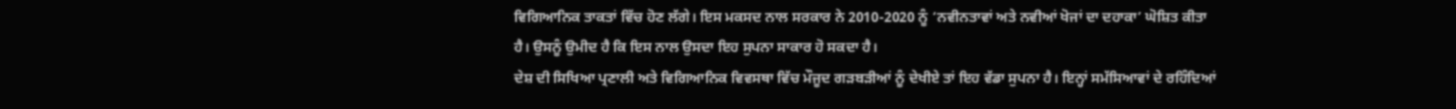ਵਿਗਿਆਨਿਕ ਤਾਕਤਾਂ ਵਿੱਚ ਹੋਣ ਲੱਗੇ। ਇਸ ਮਕਸਦ ਨਾਲ ਸਰਕਾਰ ਨੇ 2010-2020 ਨੂੰ ‘ਨਵੀਨਤਾਵਾਂ ਅਤੇ ਨਵੀਆਂ ਖੋਜਾਂ ਦਾ ਦਹਾਕਾ’ ਘੋਸ਼ਿਤ ਕੀਤਾ ਹੈ। ਉਸਨੂੰ ਉਮੀਦ ਹੈ ਕਿ ਇਸ ਨਾਲ ਉਸਦਾ ਇਹ ਸੁਪਨਾ ਸਾਕਾਰ ਹੋ ਸਕਦਾ ਹੈ।
ਦੇਸ਼ ਦੀ ਸਿਖਿਆ ਪ੍ਰਣਾਲੀ ਅਤੇ ਵਿਗਿਆਨਿਕ ਵਿਵਸਥਾ ਵਿੱਚ ਮੌਜੂਦ ਗੜਬੜੀਆਂ ਨੂੰ ਦੇਖੀਏ ਤਾਂ ਇਹ ਵੱਡਾ ਸੁਪਨਾ ਹੈ। ਇਨ੍ਹਾਂ ਸਮੱਸਿਆਵਾਂ ਦੇ ਰਹਿੰਦਿਆਂ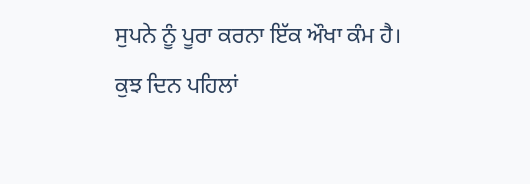ਸੁਪਨੇ ਨੂੰ ਪੂਰਾ ਕਰਨਾ ਇੱਕ ਔਖਾ ਕੰਮ ਹੈ। ਕੁਝ ਦਿਨ ਪਹਿਲਾਂ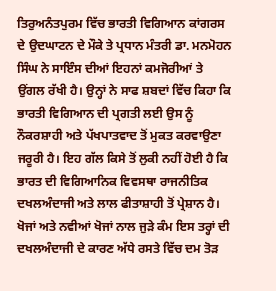ਤਿਰੁਅਨੰਤਪੁਰਮ ਵਿੱਚ ਭਾਰਤੀ ਵਿਗਿਆਨ ਕਾਂਗਰਸ ਦੇ ਉਦਘਾਟਨ ਦੇ ਮੌਕੇ ਤੇ ਪ੍ਰਧਾਨ ਮੰਤਰੀ ਡਾ. ਮਨਮੋਹਨ ਸਿੰਘ ਨੇ ਸਾਇੰਸ ਦੀਆਂ ਇਹਨਾਂ ਕਮਜੋਰੀਆਂ ਤੇ ਉਂਗਲ ਰੱਖੀ ਹੈ। ਉਨ੍ਹਾਂ ਨੇ ਸਾਫ ਸ਼ਬਦਾਂ ਵਿੱਚ ਕਿਹਾ ਕਿ ਭਾਰਤੀ ਵਿਗਿਆਨ ਦੀ ਪ੍ਰਗਤੀ ਲਈ ਉਸ ਨੂੰ ਨੌਕਰਸ਼ਾਹੀ ਅਤੇ ਪੱਖਪਾਤਵਾਦ ਤੋਂ ਮੁਕਤ ਕਰਵਾਉਣਾ ਜਰੂਰੀ ਹੈ। ਇਹ ਗੱਲ ਕਿਸੇ ਤੋਂ ਲੁਕੀ ਨਹੀਂ ਹੋਈ ਹੈ ਕਿ ਭਾਰਤ ਦੀ ਵਿਗਿਆਨਿਕ ਵਿਵਸਥਾ ਰਾਜਨੀਤਿਕ ਦਖਲਅੰਦਾਜੀ ਅਤੇ ਲਾਲ ਫੀਤਾਸ਼ਾਹੀ ਤੋਂ ਪ੍ਰੇਸ਼ਾਨ ਹੈ। ਖੋਜਾਂ ਅਤੇ ਨਵੀਆਂ ਖੋਜਾਂ ਨਾਲ ਜੁੜੇ ਕੰਮ ਇਸ ਤਰ੍ਹਾਂ ਦੀ ਦਖਲਅੰਦਾਜੀ ਦੇ ਕਾਰਣ ਅੱਧੇ ਰਸਤੇ ਵਿੱਚ ਦਮ ਤੋੜ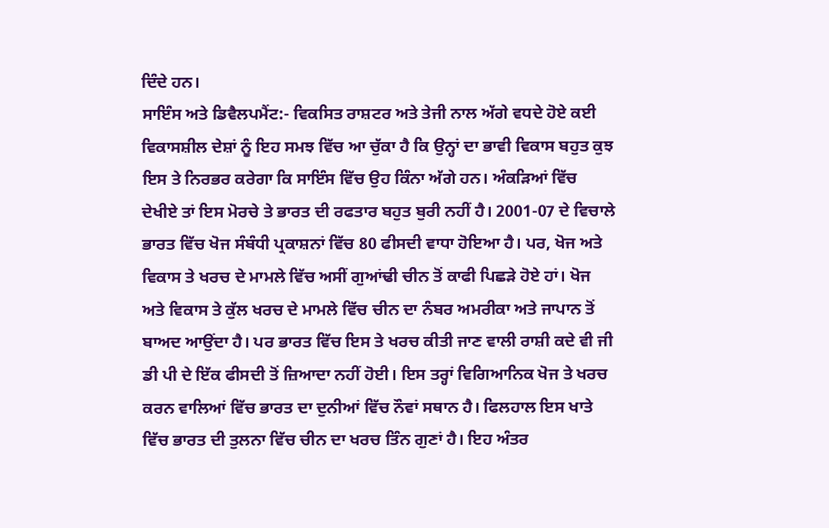ਦਿੰਦੇ ਹਨ।
ਸਾਇੰਸ ਅਤੇ ਡਿਵੈਲਪਮੈਂਟ:- ਵਿਕਸਿਤ ਰਾਸ਼ਟਰ ਅਤੇ ਤੇਜੀ ਨਾਲ ਅੱਗੇ ਵਧਦੇ ਹੋਏ ਕਈ ਵਿਕਾਸਸ਼ੀਲ ਦੇਸ਼ਾਂ ਨੂੰ ਇਹ ਸਮਝ ਵਿੱਚ ਆ ਚੁੱਕਾ ਹੈ ਕਿ ਉਨ੍ਹਾਂ ਦਾ ਭਾਵੀ ਵਿਕਾਸ ਬਹੁਤ ਕੁਝ ਇਸ ਤੇ ਨਿਰਭਰ ਕਰੇਗਾ ਕਿ ਸਾਇੰਸ ਵਿੱਚ ਉਹ ਕਿੰਨਾ ਅੱਗੇ ਹਨ। ਅੰਕੜਿਆਂ ਵਿੱਚ ਦੇਖੀਏ ਤਾਂ ਇਸ ਮੋਰਚੇ ਤੇ ਭਾਰਤ ਦੀ ਰਫਤਾਰ ਬਹੁਤ ਬੁਰੀ ਨਹੀਂ ਹੈ। 2001-07 ਦੇ ਵਿਚਾਲੇ ਭਾਰਤ ਵਿੱਚ ਖੋਜ ਸੰਬੰਧੀ ਪ੍ਰਕਾਸ਼ਨਾਂ ਵਿੱਚ 80 ਫੀਸਦੀ ਵਾਧਾ ਹੋਇਆ ਹੈ। ਪਰ, ਖੋਜ ਅਤੇ ਵਿਕਾਸ ਤੇ ਖਰਚ ਦੇ ਮਾਮਲੇ ਵਿੱਚ ਅਸੀਂ ਗੁਆਂਢੀ ਚੀਨ ਤੋਂ ਕਾਫੀ ਪਿਛੜੇ ਹੋਏ ਹਾਂ। ਖੋਜ ਅਤੇ ਵਿਕਾਸ ਤੇ ਕੁੱਲ ਖਰਚ ਦੇ ਮਾਮਲੇ ਵਿੱਚ ਚੀਨ ਦਾ ਨੰਬਰ ਅਮਰੀਕਾ ਅਤੇ ਜਾਪਾਨ ਤੋਂ ਬਾਅਦ ਆਉਂਦਾ ਹੈ। ਪਰ ਭਾਰਤ ਵਿੱਚ ਇਸ ਤੇ ਖਰਚ ਕੀਤੀ ਜਾਣ ਵਾਲੀ ਰਾਸ਼ੀ ਕਦੇ ਵੀ ਜੀ ਡੀ ਪੀ ਦੇ ਇੱਕ ਫੀਸਦੀ ਤੋਂ ਜ਼ਿਆਦਾ ਨਹੀਂ ਹੋਈ। ਇਸ ਤਰ੍ਹਾਂ ਵਿਗਿਆਨਿਕ ਖੋਜ ਤੇ ਖਰਚ ਕਰਨ ਵਾਲਿਆਂ ਵਿੱਚ ਭਾਰਤ ਦਾ ਦੁਨੀਆਂ ਵਿੱਚ ਨੌਵਾਂ ਸਥਾਨ ਹੈ। ਫਿਲਹਾਲ ਇਸ ਖਾਤੇ ਵਿੱਚ ਭਾਰਤ ਦੀ ਤੁਲਨਾ ਵਿੱਚ ਚੀਨ ਦਾ ਖਰਚ ਤਿੰਨ ਗੁਣਾਂ ਹੈ। ਇਹ ਅੰਤਰ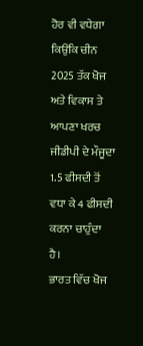ਹੋਰ ਵੀ ਵਧੇਗਾ ਕਿਉਂਕਿ ਚੀਨ 2025 ਤੱਕ ਖੋਜ ਅਤੇ ਵਿਕਾਸ ਤੇ ਆਪਣਾ ਖਰਚ ਜੀਡੀਪੀ ਦੇ ਮੌਜੂਦਾ 1.5 ਫੀਸਦੀ ਤੋਂ ਵਧਾ ਕੇ 4 ਫੀਸਦੀ ਕਰਨਾ ਚਾਹੁੰਦਾ ਹੈ।
ਭਾਰਤ ਵਿੱਚ ਖੋਜ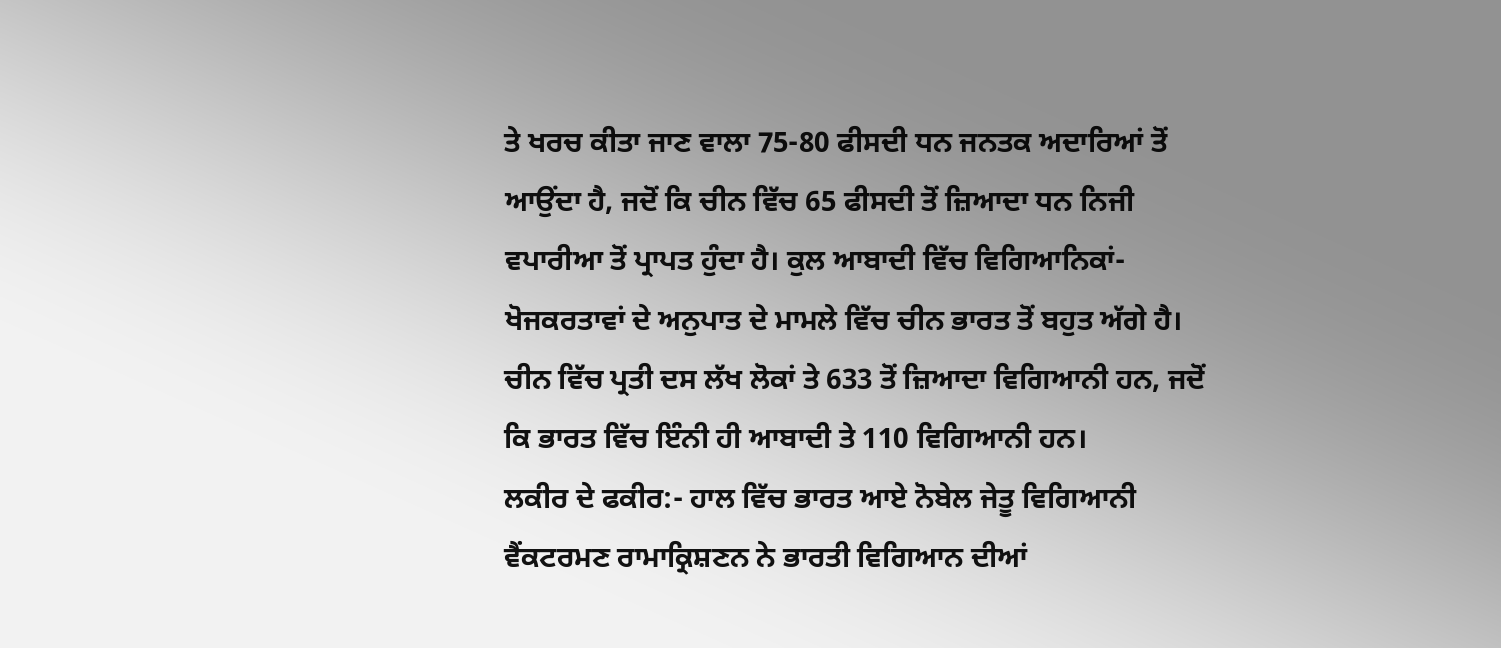ਤੇ ਖਰਚ ਕੀਤਾ ਜਾਣ ਵਾਲਾ 75-80 ਫੀਸਦੀ ਧਨ ਜਨਤਕ ਅਦਾਰਿਆਂ ਤੋਂ ਆਉਂਦਾ ਹੈ, ਜਦੋਂ ਕਿ ਚੀਨ ਵਿੱਚ 65 ਫੀਸਦੀ ਤੋਂ ਜ਼ਿਆਦਾ ਧਨ ਨਿਜੀ ਵਪਾਰੀਆ ਤੋਂ ਪ੍ਰਾਪਤ ਹੁੰਦਾ ਹੈ। ਕੁਲ ਆਬਾਦੀ ਵਿੱਚ ਵਿਗਿਆਨਿਕਾਂ-ਖੋਜਕਰਤਾਵਾਂ ਦੇ ਅਨੁਪਾਤ ਦੇ ਮਾਮਲੇ ਵਿੱਚ ਚੀਨ ਭਾਰਤ ਤੋਂ ਬਹੁਤ ਅੱਗੇ ਹੈ। ਚੀਨ ਵਿੱਚ ਪ੍ਰਤੀ ਦਸ ਲੱਖ ਲੋਕਾਂ ਤੇ 633 ਤੋਂ ਜ਼ਿਆਦਾ ਵਿਗਿਆਨੀ ਹਨ, ਜਦੋਂ ਕਿ ਭਾਰਤ ਵਿੱਚ ਇੰਨੀ ਹੀ ਆਬਾਦੀ ਤੇ 110 ਵਿਗਿਆਨੀ ਹਨ।
ਲਕੀਰ ਦੇ ਫਕੀਰ:- ਹਾਲ ਵਿੱਚ ਭਾਰਤ ਆਏ ਨੋਬੇਲ ਜੇਤੂ ਵਿਗਿਆਨੀ ਵੈਂਕਟਰਮਣ ਰਾਮਾਕ੍ਰਿਸ਼ਣਨ ਨੇ ਭਾਰਤੀ ਵਿਗਿਆਨ ਦੀਆਂ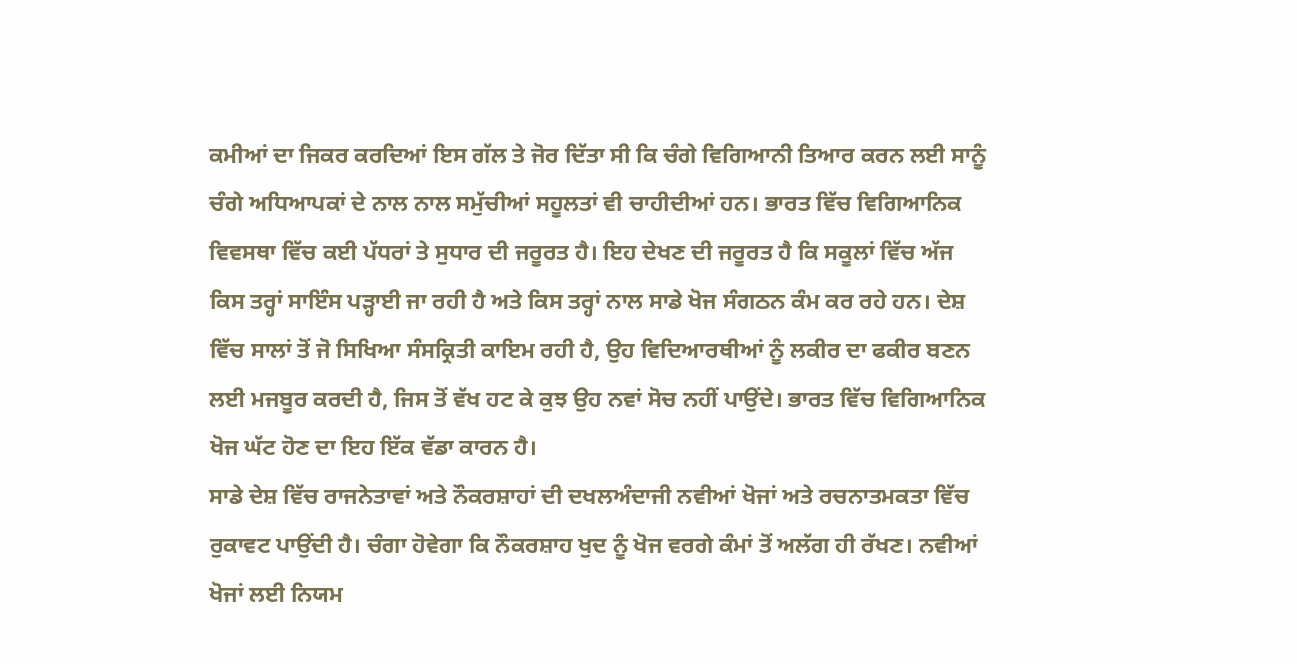ਕਮੀਆਂ ਦਾ ਜਿਕਰ ਕਰਦਿਆਂ ਇਸ ਗੱਲ ਤੇ ਜੋਰ ਦਿੱਤਾ ਸੀ ਕਿ ਚੰਗੇ ਵਿਗਿਆਨੀ ਤਿਆਰ ਕਰਨ ਲਈ ਸਾਨੂੰ ਚੰਗੇ ਅਧਿਆਪਕਾਂ ਦੇ ਨਾਲ ਨਾਲ ਸਮੁੱਚੀਆਂ ਸਹੂਲਤਾਂ ਵੀ ਚਾਹੀਦੀਆਂ ਹਨ। ਭਾਰਤ ਵਿੱਚ ਵਿਗਿਆਨਿਕ ਵਿਵਸਥਾ ਵਿੱਚ ਕਈ ਪੱਧਰਾਂ ਤੇ ਸੁਧਾਰ ਦੀ ਜਰੂਰਤ ਹੈ। ਇਹ ਦੇਖਣ ਦੀ ਜਰੂਰਤ ਹੈ ਕਿ ਸਕੂਲਾਂ ਵਿੱਚ ਅੱਜ ਕਿਸ ਤਰ੍ਹਾਂ ਸਾਇੰਸ ਪੜ੍ਹਾਈ ਜਾ ਰਹੀ ਹੈ ਅਤੇ ਕਿਸ ਤਰ੍ਹਾਂ ਨਾਲ ਸਾਡੇ ਖੋਜ ਸੰਗਠਨ ਕੰਮ ਕਰ ਰਹੇ ਹਨ। ਦੇਸ਼ ਵਿੱਚ ਸਾਲਾਂ ਤੋਂ ਜੋ ਸਿਖਿਆ ਸੰਸਕ੍ਰਿਤੀ ਕਾਇਮ ਰਹੀ ਹੈ, ਉਹ ਵਿਦਿਆਰਥੀਆਂ ਨੂੰ ਲਕੀਰ ਦਾ ਫਕੀਰ ਬਣਨ ਲਈ ਮਜਬੂਰ ਕਰਦੀ ਹੈ, ਜਿਸ ਤੋਂ ਵੱਖ ਹਟ ਕੇ ਕੁਝ ਉਹ ਨਵਾਂ ਸੋਚ ਨਹੀਂ ਪਾਉਂਦੇ। ਭਾਰਤ ਵਿੱਚ ਵਿਗਿਆਨਿਕ ਖੋਜ ਘੱਟ ਹੋਣ ਦਾ ਇਹ ਇੱਕ ਵੱਡਾ ਕਾਰਨ ਹੈ।
ਸਾਡੇ ਦੇਸ਼ ਵਿੱਚ ਰਾਜਨੇਤਾਵਾਂ ਅਤੇ ਨੌਕਰਸ਼ਾਹਾਂ ਦੀ ਦਖਲਅੰਦਾਜੀ ਨਵੀਆਂ ਖੋਜਾਂ ਅਤੇ ਰਚਨਾਤਮਕਤਾ ਵਿੱਚ ਰੁਕਾਵਟ ਪਾਉਂਦੀ ਹੈ। ਚੰਗਾ ਹੋਵੇਗਾ ਕਿ ਨੌਕਰਸ਼ਾਹ ਖੁਦ ਨੂੰ ਖੋਜ ਵਰਗੇ ਕੰਮਾਂ ਤੋਂ ਅਲੱਗ ਹੀ ਰੱਖਣ। ਨਵੀਆਂ ਖੋਜਾਂ ਲਈ ਨਿਯਮ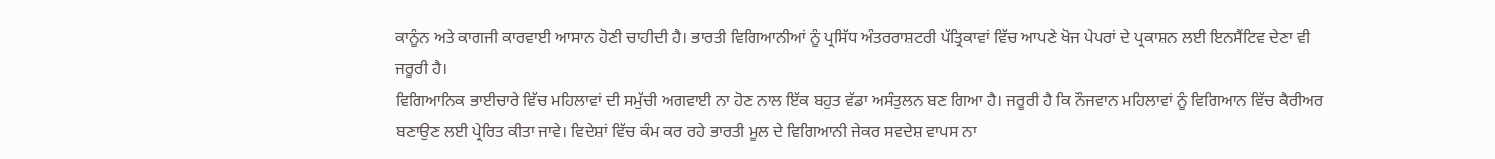ਕਾਨੂੰਨ ਅਤੇ ਕਾਗਜੀ ਕਾਰਵਾਈ ਆਸਾਨ ਹੋਣੀ ਚਾਹੀਦੀ ਹੈ। ਭਾਰਤੀ ਵਿਗਿਆਨੀਆਂ ਨੂੰ ਪ੍ਰਸਿੱਧ ਅੰਤਰਰਾਸ਼ਟਰੀ ਪੱਤ੍ਰਿਕਾਵਾਂ ਵਿੱਚ ਆਪਣੇ ਖੋਜ ਪੇਪਰਾਂ ਦੇ ਪ੍ਰਕਾਸ਼ਨ ਲਈ ਇਨਸੈਂਟਿਵ ਦੇਣਾ ਵੀ ਜਰੂਰੀ ਹੈ।
ਵਿਗਿਆਨਿਕ ਭਾਈਚਾਰੇ ਵਿੱਚ ਮਹਿਲਾਵਾਂ ਦੀ ਸਮੁੱਚੀ ਅਗਵਾਈ ਨਾ ਹੋਣ ਨਾਲ ਇੱਕ ਬਹੁਤ ਵੱਡਾ ਅਸੰਤੁਲਨ ਬਣ ਗਿਆ ਹੈ। ਜਰੂਰੀ ਹੈ ਕਿ ਨੌਜਵਾਨ ਮਹਿਲਾਵਾਂ ਨੂੰ ਵਿਗਿਆਨ ਵਿੱਚ ਕੈਰੀਅਰ ਬਣਾਉਣ ਲਈ ਪ੍ਰੇਰਿਤ ਕੀਤਾ ਜਾਵੇ। ਵਿਦੇਸ਼ਾਂ ਵਿੱਚ ਕੰਮ ਕਰ ਰਹੇ ਭਾਰਤੀ ਮੂਲ ਦੇ ਵਿਗਿਆਨੀ ਜੇਕਰ ਸਵਦੇਸ਼ ਵਾਪਸ ਨਾ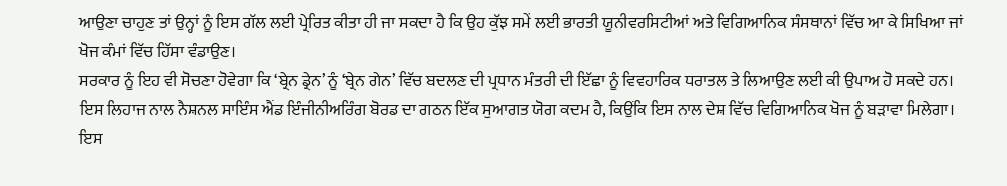ਆਉਣਾ ਚਾਹੁਣ ਤਾਂ ਉਨ੍ਹਾਂ ਨੂੰ ਇਸ ਗੱਲ ਲਈ ਪ੍ਰੇਰਿਤ ਕੀਤਾ ਹੀ ਜਾ ਸਕਦਾ ਹੈ ਕਿ ਉਹ ਕੁੱਝ ਸਮੇਂ ਲਈ ਭਾਰਤੀ ਯੂਨੀਵਰਸਿਟੀਆਂ ਅਤੇ ਵਿਗਿਆਨਿਕ ਸੰਸਥਾਨਾਂ ਵਿੱਚ ਆ ਕੇ ਸਿਖਿਆ ਜਾਂ ਖੋਜ ਕੰਮਾਂ ਵਿੱਚ ਹਿੱਸਾ ਵੰਡਾਉਣ।
ਸਰਕਾਰ ਨੂੰ ਇਹ ਵੀ ਸੋਚਣਾ ਹੋਵੇਗਾ ਕਿ ‘ਬ੍ਰੇਨ ਡ੍ਰੇਨ’ ਨੂੰ ‘ਬ੍ਰੇਨ ਗੇਨ’ ਵਿੱਚ ਬਦਲਣ ਦੀ ਪ੍ਰਧਾਨ ਮੰਤਰੀ ਦੀ ਇੱਛਾ ਨੂੰ ਵਿਵਹਾਰਿਕ ਧਰਾਤਲ ਤੇ ਲਿਆਉਣ ਲਈ ਕੀ ਉਪਾਅ ਹੋ ਸਕਦੇ ਹਨ। ਇਸ ਲਿਹਾਜ ਨਾਲ ਨੈਸ਼ਨਲ ਸਾਇੰਸ ਐਂਡ ਇੰਜੀਨੀਅਰਿੰਗ ਬੋਰਡ ਦਾ ਗਠਨ ਇੱਕ ਸੁਆਗਤ ਯੋਗ ਕਦਮ ਹੈ, ਕਿਉਂਕਿ ਇਸ ਨਾਲ ਦੇਸ਼ ਵਿੱਚ ਵਿਗਿਆਨਿਕ ਖੋਜ ਨੂੰ ਬੜਾਵਾ ਮਿਲੇਗਾ। ਇਸ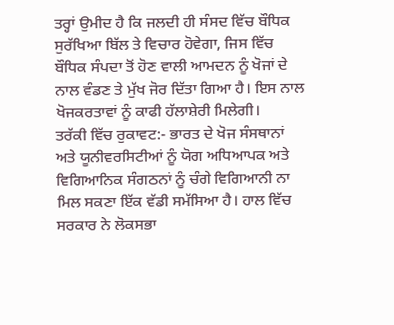ਤਰ੍ਹਾਂ ਉਮੀਦ ਹੈ ਕਿ ਜਲਦੀ ਹੀ ਸੰਸਦ ਵਿੱਚ ਬੌਧਿਕ ਸੁਰੱਖਿਆ ਬਿੱਲ ਤੇ ਵਿਚਾਰ ਹੋਵੇਗਾ, ਜਿਸ ਵਿੱਚ ਬੌਧਿਕ ਸੰਪਦਾ ਤੋਂ ਹੋਣ ਵਾਲੀ ਆਮਦਨ ਨੂੰ ਖੋਜਾਂ ਦੇ ਨਾਲ ਵੰਡਣ ਤੇ ਮੁੱਖ ਜੋਰ ਦਿੱਤਾ ਗਿਆ ਹੈ। ਇਸ ਨਾਲ ਖੋਜਕਰਤਾਵਾਂ ਨੂੰ ਕਾਫੀ ਹੱਲਾਸ਼ੇਰੀ ਮਿਲੇਗੀ।
ਤਰੱਕੀ ਵਿੱਚ ਰੁਕਾਵਟ:- ਭਾਰਤ ਦੇ ਖੋਜ ਸੰਸਥਾਨਾਂ ਅਤੇ ਯੂਨੀਵਰਸਿਟੀਆਂ ਨੂੰ ਯੋਗ ਅਧਿਆਪਕ ਅਤੇ ਵਿਗਿਆਨਿਕ ਸੰਗਠਨਾਂ ਨੂੰ ਚੰਗੇ ਵਿਗਿਆਨੀ ਨਾ ਮਿਲ ਸਕਣਾ ਇੱਕ ਵੱਡੀ ਸਮੱਸਿਆ ਹੈ। ਹਾਲ ਵਿੱਚ ਸਰਕਾਰ ਨੇ ਲੋਕਸਭਾ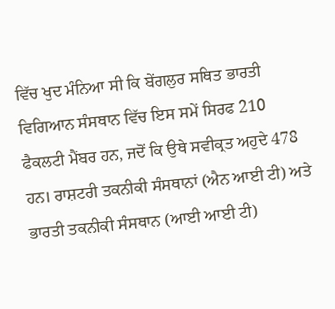ਵਿੱਚ ਖੁਦ ਮੰਨਿਆ ਸੀ ਕਿ ਬੇਂਗਲੁਰ ਸਥਿਤ ਭਾਰਤੀ ਵਿਗਿਆਨ ਸੰਸਥਾਨ ਵਿੱਚ ਇਸ ਸਮੇਂ ਸਿਰਫ 210 ਫੈਕਲਟੀ ਮੈਂਬਰ ਹਨ, ਜਦੋਂ ਕਿ ਉਥੇ ਸਵੀਕ੍ਰਤ ਅਹੁਦੇ 478 ਹਨ। ਰਾਸ਼ਟਰੀ ਤਕਨੀਕੀ ਸੰਸਥਾਨਾਂ (ਐਨ ਆਈ ਟੀ) ਅਤੇ ਭਾਰਤੀ ਤਕਨੀਕੀ ਸੰਸਥਾਨ (ਆਈ ਆਈ ਟੀ)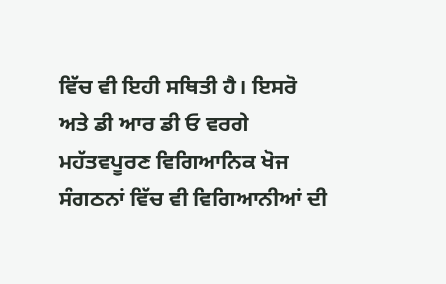ਵਿੱਚ ਵੀ ਇਹੀ ਸਥਿਤੀ ਹੈ। ਇਸਰੋ ਅਤੇ ਡੀ ਆਰ ਡੀ ਓ ਵਰਗੇ ਮਹੱਤਵਪੂਰਣ ਵਿਗਿਆਨਿਕ ਖੋਜ ਸੰਗਠਨਾਂ ਵਿੱਚ ਵੀ ਵਿਗਿਆਨੀਆਂ ਦੀ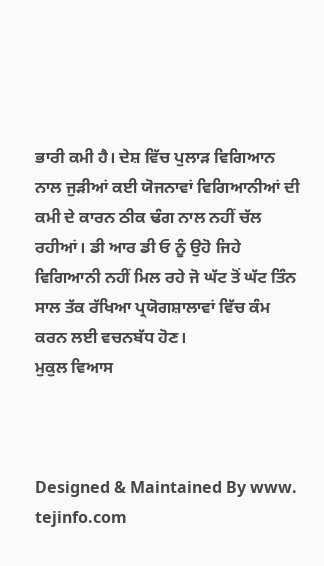ਭਾਰੀ ਕਮੀ ਹੈ। ਦੇਸ਼ ਵਿੱਚ ਪੁਲਾੜ ਵਿਗਿਆਨ ਨਾਲ ਜੁੜੀਆਂ ਕਈ ਯੋਜਨਾਵਾਂ ਵਿਗਿਆਨੀਆਂ ਦੀ ਕਮੀ ਦੇ ਕਾਰਨ ਠੀਕ ਢੰਗ ਨਾਲ ਨਹੀਂ ਚੱਲ ਰਹੀਆਂ। ਡੀ ਆਰ ਡੀ ਓ ਨੂੰ ਉਹੋ ਜਿਹੇ ਵਿਗਿਆਨੀ ਨਹੀਂ ਮਿਲ ਰਹੇ ਜੋ ਘੱਟ ਤੋਂ ਘੱਟ ਤਿੰਨ ਸਾਲ ਤੱਕ ਰੱਖਿਆ ਪ੍ਰਯੋਗਸ਼ਾਲਾਵਾਂ ਵਿੱਚ ਕੰਮ ਕਰਨ ਲਈ ਵਚਨਬੱਧ ਹੋਣ।
ਮੁਕੁਲ ਵਿਆਸ



Designed & Maintained By www. tejinfo.com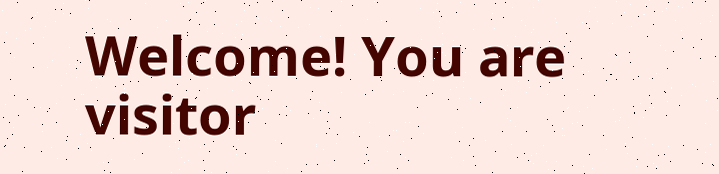Welcome! You are visitor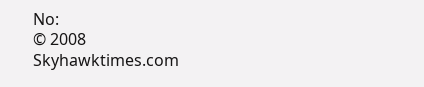No:
© 2008 Skyhawktimes.com